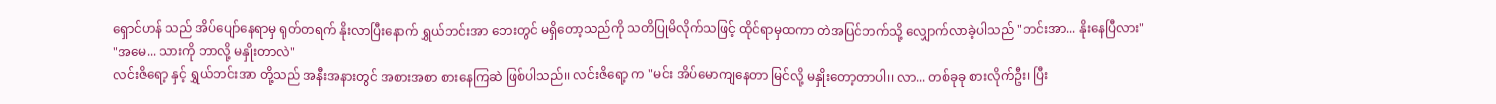ရှောင်ဟန် သည် အိပ်ပျော်နေရာမှ ရုတ်တရက် နိုးလာပြီးနောက် ရွှယ်ဘင်းအာ ဘေးတွင် မရှိတော့သည်ကို သတိပြုမိလိုက်သဖြင့် ထိုင်ရာမှထကာ တဲအပြင်ဘက်သို့ လျှောက်လာခဲ့ပါသည် "ဘင်းအာ... နိုးနေပြီလား"
"အမေ... သားကို ဘာလို့ မနှိုးတာလဲ"
လင်းဇိရော့ နှင့် ရွှယ်ဘင်းအာ တို့သည် အနီးအနားတွင် အစားအစာ စားနေကြဆဲ ဖြစ်ပါသည်၊၊ လင်းဇိရော့ က "မင်း အိပ်မောကျနေတာ မြင်လို့ မနှိုးတော့တာပါ၊၊ လာ... တစ်ခုခု စားလိုက်ဦး၊ ပြီး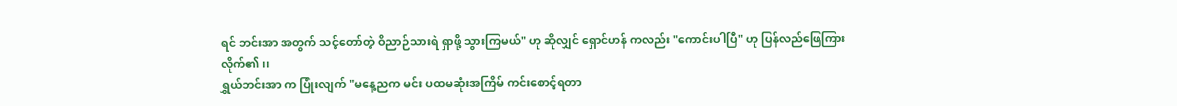ရင် ဘင်းအာ အတွက် သင့်တော်တဲ့ ဝိညာဉ်သားရဲ ရှာဖို့ သွားကြမယ်" ဟု ဆိုလျှင် ရှောင်ဟန် ကလည်း "ကောင်းပါပြီ" ဟု ပြန်လည်ဖြေကြားလိုက်၏၊၊
ရွှယ်ဘင်းအာ က ပြုံးလျက် "မနေ့ညက မင်း ပထမဆုံးအကြိမ် ကင်းစောင့်ရတာ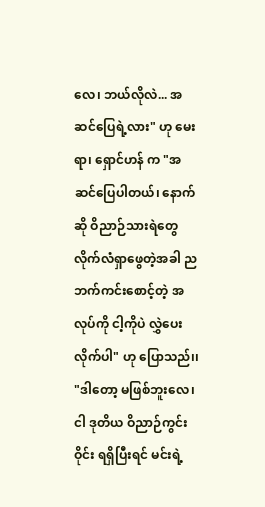လေ၊ ဘယ်လိုလဲ... အဆင်ပြေရဲ့လား" ဟု မေးရာ၊ ရှောင်ဟန် က "အဆင်ပြေပါတယ်၊ နောက်ဆို ဝိညာဉ်သားရဲတွေ လိုက်လံရှာဖွေတဲ့အခါ ညဘက်ကင်းစောင့်တဲ့ အလုပ်ကို ငါ့ကိုပဲ လွှဲပေးလိုက်ပါ" ဟု ပြောသည်၊၊
"ဒါတော့ မဖြစ်ဘူးလေ၊ ငါ ဒုတိယ ဝိညာဉ်ကွင်းဝိုင်း ရရှိပြီးရင် မင်းရဲ့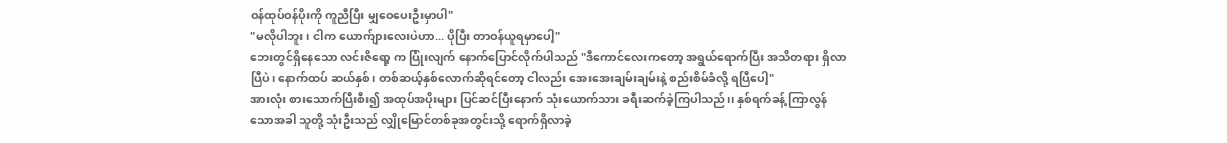ဝန်ထုပ်ဝန်ပိုးကို ကူညီပြီး မျှဝေပေးဦးမှာပါ"
"မလိုပါဘူး၊ ငါက ယောက်ျားလေးပဲဟာ... ပိုပြီး တာဝန်ယူရမှာပေါ့"
ဘေးတွင်ရှိနေသော လင်းဇိရော့ က ပြုံးလျက် နောက်ပြောင်လိုက်ပါသည် "ဒီကောင်လေးကတော့ အရွယ်ရောက်ပြီး အသိတရား ရှိလာပြီပဲ၊ နောက်ထပ် ဆယ်နှစ်၊ တစ်ဆယ့်နှစ်လောက်ဆိုရင်တော့ ငါလည်း အေးအေးချမ်းချမ်းနဲ့ စည်းစိမ်ခံလို့ ရပြီပေါ့"
အားလုံး စားသောက်ပြီးစီး၍ အထုပ်အပိုးများ ပြင်ဆင်ပြီးနောက် သုံးယောက်သား ခရီးဆက်ခဲ့ကြပါသည်၊၊ နှစ်ရက်ခန့် ကြာလွန်သောအခါ သူတို့ သုံးဦးသည် လျှိုမြောင်တစ်ခုအတွင်းသို့ ရောက်ရှိလာခဲ့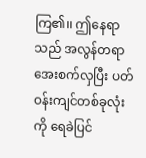ကြ၏၊၊ ဤနေရာသည် အလွန်တရာ အေးစက်လှပြီး ပတ်ဝန်းကျင်တစ်ခုလုံးကို ရေခဲပြင်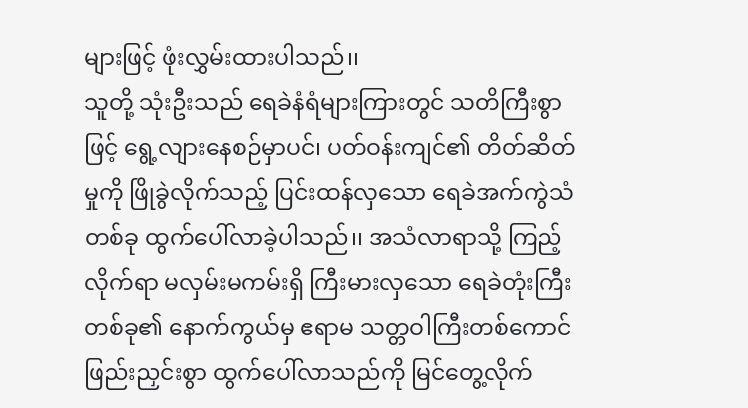များဖြင့် ဖုံးလွှမ်းထားပါသည်၊၊
သူတို့ သုံးဦးသည် ရေခဲနံရံများကြားတွင် သတိကြီးစွာဖြင့် ရွေ့လျားနေစဉ်မှာပင်၊ ပတ်ဝန်းကျင်၏ တိတ်ဆိတ်မှုကို ဖြိုခွဲလိုက်သည့် ပြင်းထန်လှသော ရေခဲအက်ကွဲသံတစ်ခု ထွက်ပေါ်လာခဲ့ပါသည်၊၊ အသံလာရာသို့ ကြည့်လိုက်ရာ မလှမ်းမကမ်းရှိ ကြီးမားလှသော ရေခဲတုံးကြီးတစ်ခု၏ နောက်ကွယ်မှ ဧရာမ သတ္တဝါကြီးတစ်ကောင် ဖြည်းညှင်းစွာ ထွက်ပေါ်လာသည်ကို မြင်တွေ့လိုက်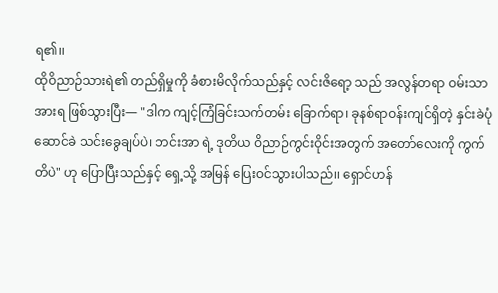ရ၏၊၊
ထိုဝိညာဉ်သားရဲ၏ တည်ရှိမှုကို ခံစားမိလိုက်သည်နှင့် လင်းဇိရော့ သည် အလွန်တရာ ဝမ်းသာအားရ ဖြစ်သွားပြီး— "ဒါက ကျင့်ကြံခြင်းသက်တမ်း ခြောက်ရာ၊ ခုနစ်ရာဝန်းကျင်ရှိတဲ့ နှင်းခဲပုံဆောင်ခဲ သင်းခွေချပ်ပဲ၊ ဘင်းအာ ရဲ့ ဒုတိယ ဝိညာဉ်ကွင်းဝိုင်းအတွက် အတော်လေးကို ကွက်တိပဲ" ဟု ပြောပြီးသည်နှင့် ရှေ့သို့ အမြန် ပြေးဝင်သွားပါသည်၊၊ ရှောင်ဟန်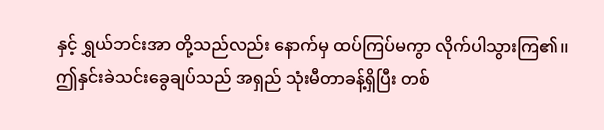နှင့် ရွှယ်ဘင်းအာ တို့သည်လည်း နောက်မှ ထပ်ကြပ်မကွာ လိုက်ပါသွားကြ၏၊၊
ဤနှင်းခဲသင်းခွေချပ်သည် အရှည် သုံးမီတာခန့်ရှိပြီး တစ်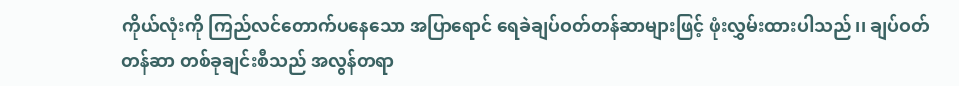ကိုယ်လုံးကို ကြည်လင်တောက်ပနေသော အပြာရောင် ရေခဲချပ်ဝတ်တန်ဆာများဖြင့် ဖုံးလွှမ်းထားပါသည်၊၊ ချပ်ဝတ်တန်ဆာ တစ်ခုချင်းစီသည် အလွန်တရာ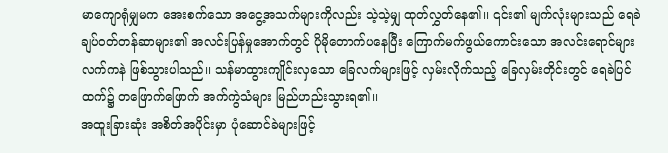မာကျောရုံမျှမက အေးစက်သော အငွေ့အသက်များကိုလည်း သဲ့သဲ့မျှ ထုတ်လွှတ်နေ၏၊၊ ၎င်း၏ မျက်လုံးများသည် ရေခဲချပ်ဝတ်တန်ဆာများ၏ အလင်းပြန်မှုအောက်တွင် ပိုမိုတောက်ပနေပြီး ကြောက်မက်ဖွယ်ကောင်းသော အလင်းရောင်များ လက်ကနဲ ဖြစ်သွားပါသည်၊၊ သန်မာထွားကျိုင်းလှသော ခြေလက်များဖြင့် လှမ်းလိုက်သည့် ခြေလှမ်းတိုင်းတွင် ရေခဲပြင်ထက်၌ တဖြောက်ဖြောက် အက်ကွဲသံများ မြည်ဟည်းသွားရ၏၊၊
အထူးခြားဆုံး အစိတ်အပိုင်းမှာ ပုံဆောင်ခဲများဖြင့်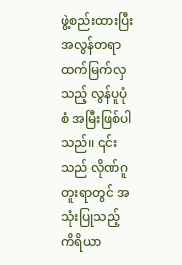ဖွဲ့စည်းထားပြီး အလွန်တရာ ထက်မြက်လှသည့် လွန်ပူပုံစံ အမြီးဖြစ်ပါသည်၊၊ ၎င်းသည် လိုဏ်ဂူတူးရာတွင် အသုံးပြုသည့် ကိရိယာ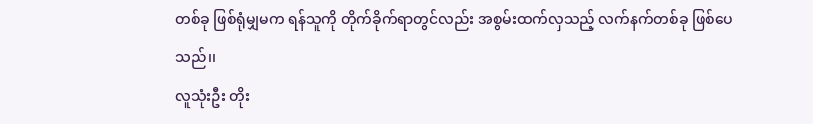တစ်ခု ဖြစ်ရုံမျှမက ရန်သူကို တိုက်ခိုက်ရာတွင်လည်း အစွမ်းထက်လှသည့် လက်နက်တစ်ခု ဖြစ်ပေသည်၊၊
လူသုံးဦး တိုး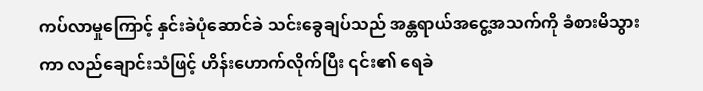ကပ်လာမှုကြောင့် နှင်းခဲပုံဆောင်ခဲ သင်းခွေချပ်သည် အန္တရာယ်အငွေ့အသက်ကို ခံစားမိသွားကာ လည်ချောင်းသံဖြင့် ဟိန်းဟောက်လိုက်ပြီး ၎င်း၏ ရေခဲ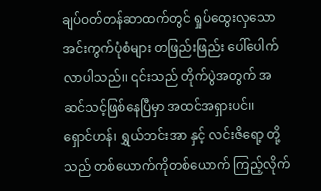ချပ်ဝတ်တန်ဆာထက်တွင် ရှုပ်ထွေးလှသော အင်းကွက်ပုံစံများ တဖြည်းဖြည်း ပေါ်ပေါက်လာပါသည်၊၊ ၎င်းသည် တိုက်ပွဲအတွက် အဆင်သင့်ဖြစ်နေပြီမှာ အထင်အရှားပင်၊၊
ရှောင်ဟန်၊ ရွှယ်ဘင်းအာ နှင့် လင်းဇိရော့ တို့သည် တစ်ယောက်ကိုတစ်ယောက် ကြည့်လိုက်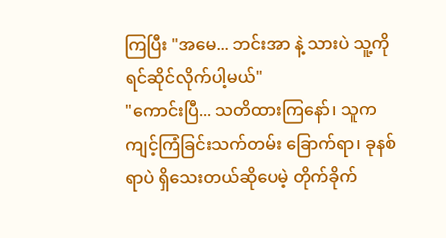ကြပြီး "အမေ... ဘင်းအာ နဲ့ သားပဲ သူ့ကို ရင်ဆိုင်လိုက်ပါ့မယ်"
"ကောင်းပြီ... သတိထားကြနော်၊ သူက ကျင့်ကြံခြင်းသက်တမ်း ခြောက်ရာ၊ ခုနစ်ရာပဲ ရှိသေးတယ်ဆိုပေမဲ့ တိုက်ခိုက်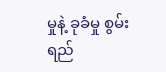မှုနဲ့ ခုခံမှု စွမ်းရည်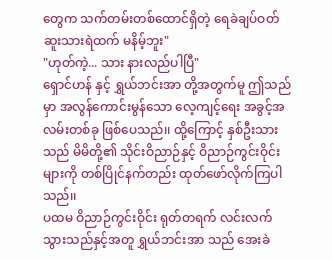တွေက သက်တမ်းတစ်ထောင်ရှိတဲ့ ရေခဲချပ်ဝတ် ဆူးသားရဲထက် မနိမ့်ဘူး"
"ဟုတ်ကဲ့... သား နားလည်ပါပြီ"
ရှောင်ဟန် နှင့် ရွှယ်ဘင်းအာ တို့အတွက်မူ ဤသည်မှာ အလွန်ကောင်းမွန်သော လေ့ကျင့်ရေး အခွင့်အလမ်းတစ်ခု ဖြစ်ပေသည်၊၊ ထို့ကြောင့် နှစ်ဦးသားသည် မိမိတို့၏ သိုင်းဝိညာဉ်နှင့် ဝိညာဉ်ကွင်းဝိုင်းများကို တစ်ပြိုင်နက်တည်း ထုတ်ဖော်လိုက်ကြပါသည်၊၊
ပထမ ဝိညာဉ်ကွင်းဝိုင်း ရုတ်တရက် လင်းလက်သွားသည်နှင့်အတူ ရွှယ်ဘင်းအာ သည် အေးခဲ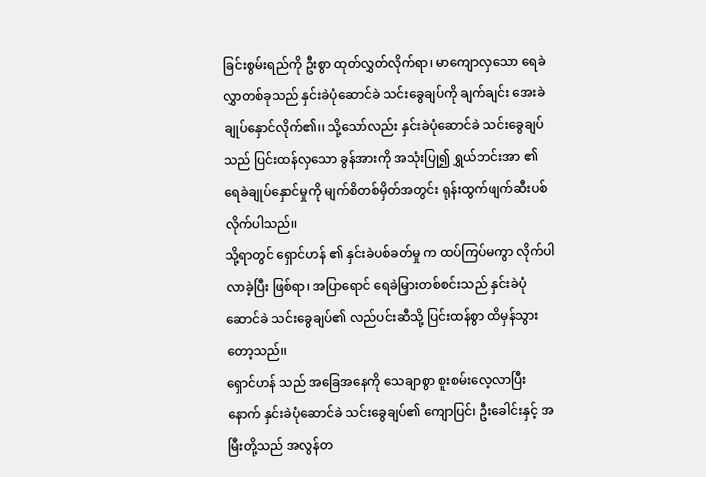ခြင်းစွမ်းရည်ကို ဦးစွာ ထုတ်လွှတ်လိုက်ရာ၊ မာကျောလှသော ရေခဲလွှာတစ်ခုသည် နှင်းခဲပုံဆောင်ခဲ သင်းခွေချပ်ကို ချက်ချင်း အေးခဲချုပ်နှောင်လိုက်၏၊၊ သို့သော်လည်း နှင်းခဲပုံဆောင်ခဲ သင်းခွေချပ်သည် ပြင်းထန်လှသော ခွန်အားကို အသုံးပြု၍ ရွှယ်ဘင်းအာ ၏ ရေခဲချုပ်နှောင်မှုကို မျက်စိတစ်မှိတ်အတွင်း ရုန်းထွက်ဖျက်ဆီးပစ်လိုက်ပါသည်၊၊
သို့ရာတွင် ရှောင်ဟန် ၏ နှင်းခဲပစ်ခတ်မှု က ထပ်ကြပ်မကွာ လိုက်ပါလာခဲ့ပြီး ဖြစ်ရာ၊ အပြာရောင် ရေခဲမြှားတစ်စင်းသည် နှင်းခဲပုံဆောင်ခဲ သင်းခွေချပ်၏ လည်ပင်းဆီသို့ ပြင်းထန်စွာ ထိမှန်သွားတော့သည်၊၊
ရှောင်ဟန် သည် အခြေအနေကို သေချာစွာ စူးစမ်းလေ့လာပြီးနောက် နှင်းခဲပုံဆောင်ခဲ သင်းခွေချပ်၏ ကျောပြင်၊ ဦးခေါင်းနှင့် အမြီးတို့သည် အလွန်တ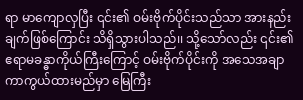ရာ မာကျောလှပြီး ၎င်း၏ ဝမ်းဗိုက်ပိုင်းသည်သာ အားနည်းချက်ဖြစ်ကြောင်း သိရှိသွားပါသည်၊၊ သို့သော်လည်း ၎င်း၏ ဧရာမခန္ဓာကိုယ်ကြီးကြောင့် ဝမ်းဗိုက်ပိုင်းကို အသေအချာ ကာကွယ်ထားမည်မှာ မြေကြီး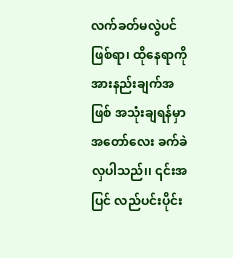လက်ခတ်မလွဲပင် ဖြစ်ရာ၊ ထိုနေရာကို အားနည်းချက်အဖြစ် အသုံးချရန်မှာ အတော်လေး ခက်ခဲလှပါသည်၊၊ ၎င်းအပြင် လည်ပင်းပိုင်း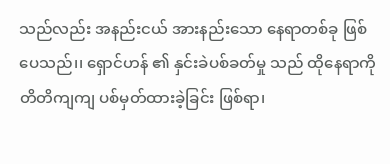သည်လည်း အနည်းငယ် အားနည်းသော နေရာတစ်ခု ဖြစ်ပေသည်၊၊ ရှောင်ဟန် ၏ နှင်းခဲပစ်ခတ်မှု သည် ထိုနေရာကို တိတိကျကျ ပစ်မှတ်ထားခဲ့ခြင်း ဖြစ်ရာ၊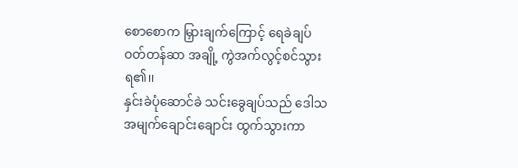စောစောက မြှားချက်ကြောင့် ရေခဲချပ်ဝတ်တန်ဆာ အချို့ ကွဲအက်လွင့်စင်သွားရ၏၊၊
နှင်းခဲပုံဆောင်ခဲ သင်းခွေချပ်သည် ဒေါသအမျက်ချောင်းချောင်း ထွက်သွားကာ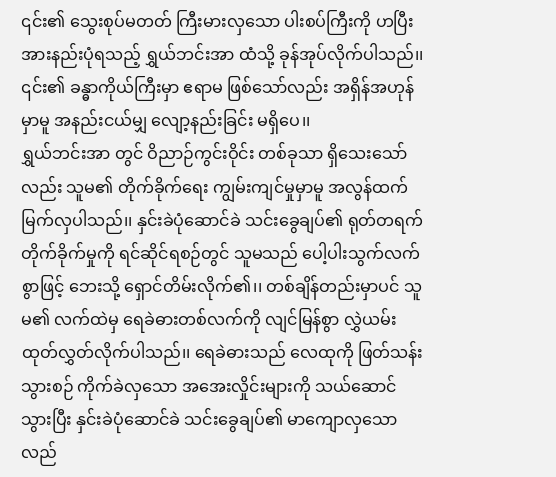၎င်း၏ သွေးစုပ်မတတ် ကြီးမားလှသော ပါးစပ်ကြီးကို ဟပြီး အားနည်းပုံရသည့် ရွှယ်ဘင်းအာ ထံသို့ ခုန်အုပ်လိုက်ပါသည်၊၊ ၎င်း၏ ခန္ဓာကိုယ်ကြီးမှာ ဧရာမ ဖြစ်သော်လည်း အရှိန်အဟုန်မှာမူ အနည်းငယ်မျှ လျော့နည်းခြင်း မရှိပေ၊၊
ရွှယ်ဘင်းအာ တွင် ဝိညာဉ်ကွင်းဝိုင်း တစ်ခုသာ ရှိသေးသော်လည်း သူမ၏ တိုက်ခိုက်ရေး ကျွမ်းကျင်မှုမှာမူ အလွန်ထက်မြက်လှပါသည်၊၊ နှင်းခဲပုံဆောင်ခဲ သင်းခွေချပ်၏ ရုတ်တရက် တိုက်ခိုက်မှုကို ရင်ဆိုင်ရစဉ်တွင် သူမသည် ပေါ့ပါးသွက်လက်စွာဖြင့် ဘေးသို့ ရှောင်တိမ်းလိုက်၏၊၊ တစ်ချိန်တည်းမှာပင် သူမ၏ လက်ထဲမှ ရေခဲဓားတစ်လက်ကို လျင်မြန်စွာ လွှဲယမ်းထုတ်လွှတ်လိုက်ပါသည်၊၊ ရေခဲဓားသည် လေထုကို ဖြတ်သန်းသွားစဉ် ကိုက်ခဲလှသော အအေးလှိုင်းများကို သယ်ဆောင်သွားပြီး နှင်းခဲပုံဆောင်ခဲ သင်းခွေချပ်၏ မာကျောလှသော လည်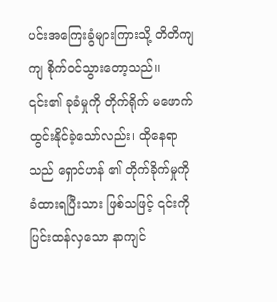ပင်းအကြေးခွံများကြားသို့ တိတိကျကျ စိုက်ဝင်သွားတော့သည်၊၊
၎င်း၏ ခုခံမှုကို တိုက်ရိုက် မဖောက်ထွင်းနိုင်ခဲ့သော်လည်း၊ ထိုနေရာသည် ရှောင်ဟန် ၏ တိုက်ခိုက်မှုကို ခံထားရပြီးသား ဖြစ်သဖြင့် ၎င်းကို ပြင်းထန်လှသော နာကျင်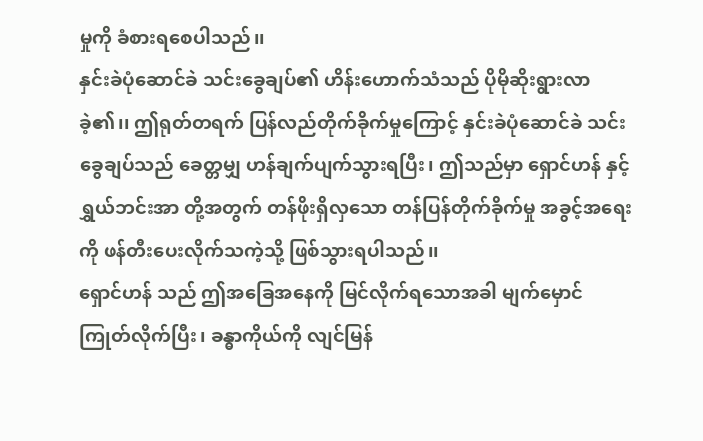မှုကို ခံစားရစေပါသည်၊၊
နှင်းခဲပုံဆောင်ခဲ သင်းခွေချပ်၏ ဟိန်းဟောက်သံသည် ပိုမိုဆိုးရွားလာခဲ့၏၊၊ ဤရုတ်တရက် ပြန်လည်တိုက်ခိုက်မှုကြောင့် နှင်းခဲပုံဆောင်ခဲ သင်းခွေချပ်သည် ခေတ္တမျှ ဟန်ချက်ပျက်သွားရပြီး၊ ဤသည်မှာ ရှောင်ဟန် နှင့် ရွှယ်ဘင်းအာ တို့အတွက် တန်ဖိုးရှိလှသော တန်ပြန်တိုက်ခိုက်မှု အခွင့်အရေးကို ဖန်တီးပေးလိုက်သကဲ့သို့ ဖြစ်သွားရပါသည်၊၊
ရှောင်ဟန် သည် ဤအခြေအနေကို မြင်လိုက်ရသောအခါ မျက်မှောင်ကြုတ်လိုက်ပြီး၊ ခန္ဓာကိုယ်ကို လျင်မြန်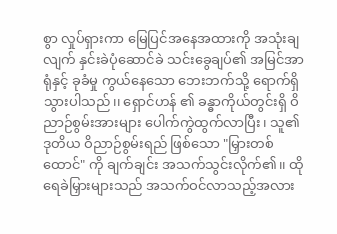စွာ လှုပ်ရှားကာ မြေပြင်အနေအထားကို အသုံးချလျက် နှင်းခဲပုံဆောင်ခဲ သင်းခွေချပ်၏ အမြင်အာရုံနှင့် ခုခံမှု ကွယ်နေသော ဘေးဘက်သို့ ရောက်ရှိသွားပါသည်၊၊ ရှောင်ဟန် ၏ ခန္ဓာကိုယ်တွင်းရှိ ဝိညာဉ်စွမ်းအားများ ပေါက်ကွဲထွက်လာပြီး၊ သူ၏ ဒုတိယ ဝိညာဉ်စွမ်းရည် ဖြစ်သော "မြှားတစ်ထောင်" ကို ချက်ချင်း အသက်သွင်းလိုက်၏၊၊ ထိုရေခဲမြှားများသည် အသက်ဝင်လာသည့်အလား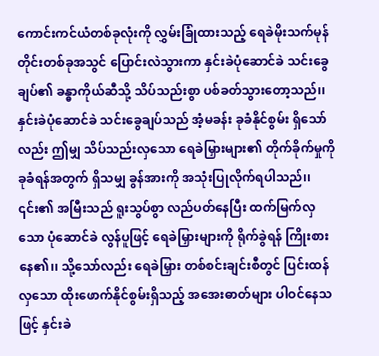ကောင်းကင်ယံတစ်ခုလုံးကို လွှမ်းခြုံထားသည့် ရေခဲမိုးသက်မုန်တိုင်းတစ်ခုအသွင် ပြောင်းလဲသွားကာ နှင်းခဲပုံဆောင်ခဲ သင်းခွေချပ်၏ ခန္ဓာကိုယ်ဆီသို့ သိပ်သည်းစွာ ပစ်ခတ်သွားတော့သည်၊၊
နှင်းခဲပုံဆောင်ခဲ သင်းခွေချပ်သည် အံ့မခန်း ခုခံနိုင်စွမ်း ရှိသော်လည်း ဤမျှ သိပ်သည်းလှသော ရေခဲမြှားများ၏ တိုက်ခိုက်မှုကို ခုခံရန်အတွက် ရှိသမျှ ခွန်အားကို အသုံးပြုလိုက်ရပါသည်၊၊ ၎င်း၏ အမြီးသည် ရူးသွပ်စွာ လည်ပတ်နေပြီး ထက်မြက်လှသော ပုံဆောင်ခဲ လွန်ပူဖြင့် ရေခဲမြှားများကို ရိုက်ခွဲရန် ကြိုးစားနေ၏၊၊ သို့သော်လည်း ရေခဲမြှား တစ်စင်းချင်းစီတွင် ပြင်းထန်လှသော ထိုးဖောက်နိုင်စွမ်းရှိသည့် အအေးဓာတ်များ ပါဝင်နေသဖြင့် နှင်းခဲ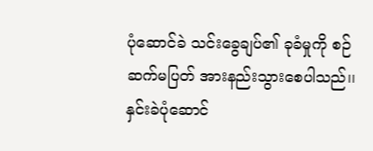ပုံဆောင်ခဲ သင်းခွေချပ်၏ ခုခံမှုကို စဉ်ဆက်မပြတ် အားနည်းသွားစေပါသည်၊၊
နှင်းခဲပုံဆောင်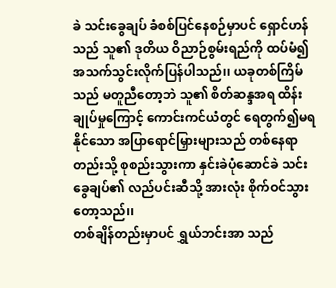ခဲ သင်းခွေချပ် ခံစစ်ပြင်နေစဉ်မှာပင် ရှောင်ဟန် သည် သူ၏ ဒုတိယ ဝိညာဉ်စွမ်းရည်ကို ထပ်မံ၍ အသက်သွင်းလိုက်ပြန်ပါသည်၊၊ ယခုတစ်ကြိမ်သည် မတူညီတော့ဘဲ သူ၏ စိတ်ဆန္ဒအရ ထိန်းချုပ်မှုကြောင့် ကောင်းကင်ယံတွင် ရေတွက်၍မရနိုင်သော အပြာရောင်မြှားများသည် တစ်နေရာတည်းသို့ စုစည်းသွားကာ နှင်းခဲပုံဆောင်ခဲ သင်းခွေချပ်၏ လည်ပင်းဆီသို့ အားလုံး စိုက်ဝင်သွားတော့သည်၊၊
တစ်ချိန်တည်းမှာပင် ရွှယ်ဘင်းအာ သည်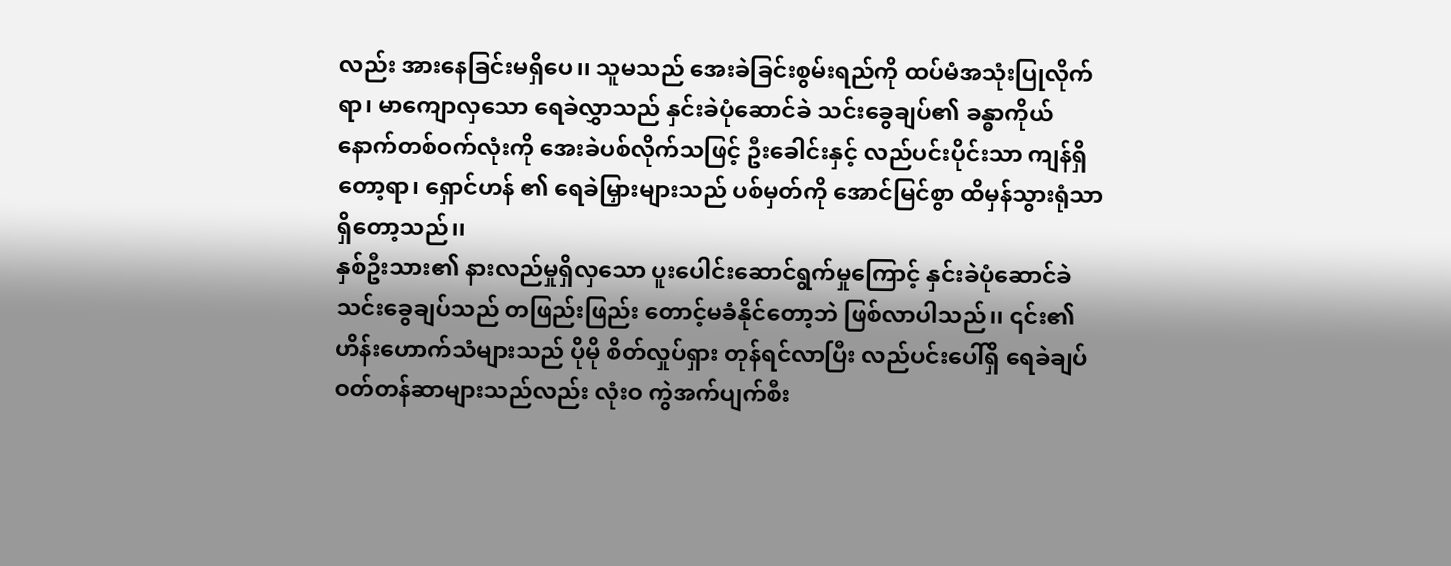လည်း အားနေခြင်းမရှိပေ၊၊ သူမသည် အေးခဲခြင်းစွမ်းရည်ကို ထပ်မံအသုံးပြုလိုက်ရာ၊ မာကျောလှသော ရေခဲလွှာသည် နှင်းခဲပုံဆောင်ခဲ သင်းခွေချပ်၏ ခန္ဓာကိုယ် နောက်တစ်ဝက်လုံးကို အေးခဲပစ်လိုက်သဖြင့် ဦးခေါင်းနှင့် လည်ပင်းပိုင်းသာ ကျန်ရှိတော့ရာ၊ ရှောင်ဟန် ၏ ရေခဲမြှားများသည် ပစ်မှတ်ကို အောင်မြင်စွာ ထိမှန်သွားရုံသာ ရှိတော့သည်၊၊
နှစ်ဦးသား၏ နားလည်မှုရှိလှသော ပူးပေါင်းဆောင်ရွက်မှုကြောင့် နှင်းခဲပုံဆောင်ခဲ သင်းခွေချပ်သည် တဖြည်းဖြည်း တောင့်မခံနိုင်တော့ဘဲ ဖြစ်လာပါသည်၊၊ ၎င်း၏ ဟိန်းဟောက်သံများသည် ပိုမို စိတ်လှုပ်ရှား တုန်ရင်လာပြီး လည်ပင်းပေါ်ရှိ ရေခဲချပ်ဝတ်တန်ဆာများသည်လည်း လုံးဝ ကွဲအက်ပျက်စီး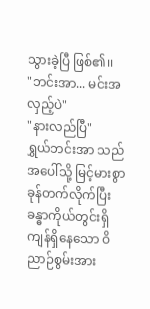သွားခဲ့ပြီ ဖြစ်၏၊၊
"ဘင်းအာ... မင်းအလှည့်ပဲ"
"နားလည်ပြီ"
ရွှယ်ဘင်းအာ သည် အပေါ်သို့ မြင့်မားစွာ ခုန်တက်လိုက်ပြီး ခန္ဓာကိုယ်တွင်းရှိ ကျန်ရှိနေသော ဝိညာဉ်စွမ်းအား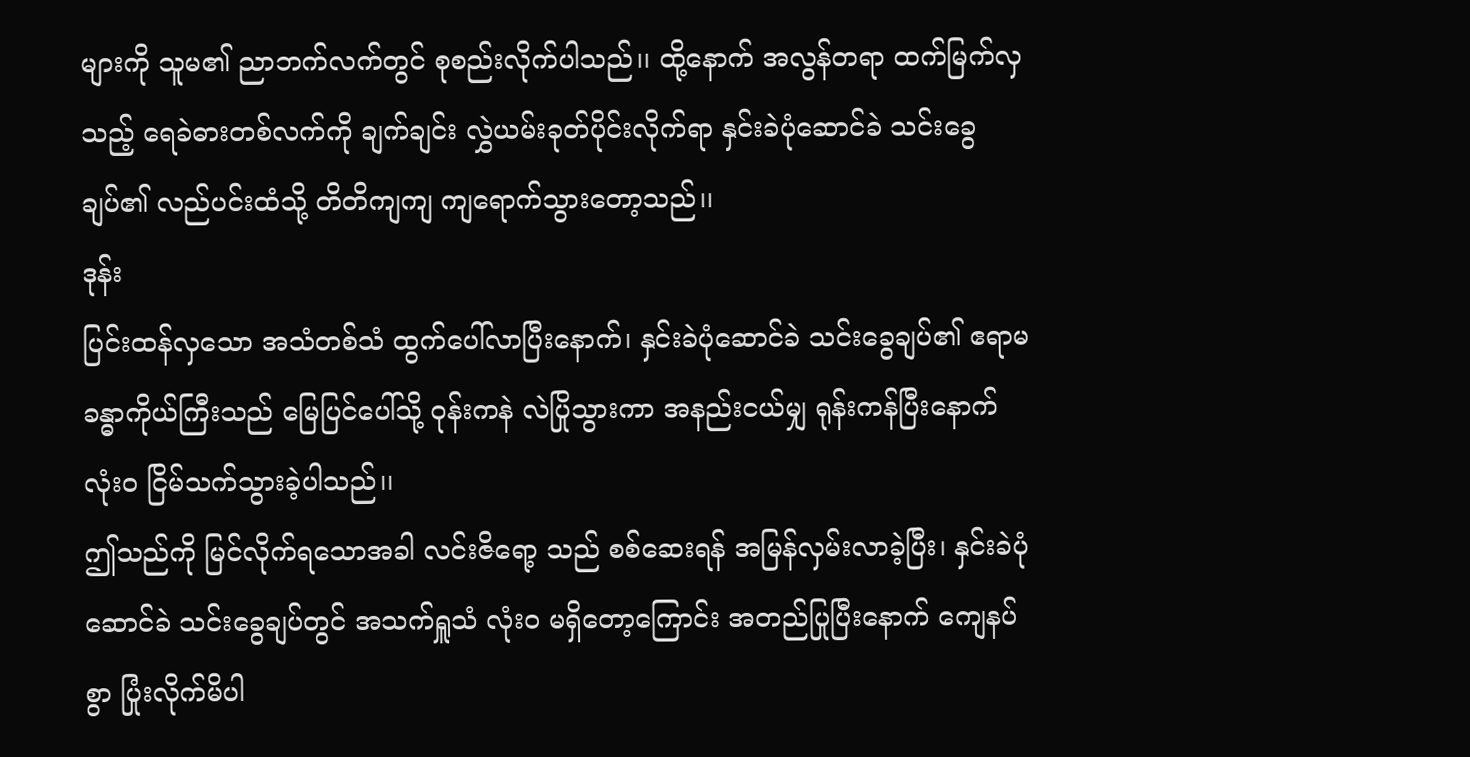များကို သူမ၏ ညာဘက်လက်တွင် စုစည်းလိုက်ပါသည်၊၊ ထို့နောက် အလွန်တရာ ထက်မြက်လှသည့် ရေခဲဓားတစ်လက်ကို ချက်ချင်း လွှဲယမ်းခုတ်ပိုင်းလိုက်ရာ နှင်းခဲပုံဆောင်ခဲ သင်းခွေချပ်၏ လည်ပင်းထံသို့ တိတိကျကျ ကျရောက်သွားတော့သည်၊၊
ဒုန်း
ပြင်းထန်လှသော အသံတစ်သံ ထွက်ပေါ်လာပြီးနောက်၊ နှင်းခဲပုံဆောင်ခဲ သင်းခွေချပ်၏ ဧရာမ ခန္ဓာကိုယ်ကြီးသည် မြေပြင်ပေါ်သို့ ဝုန်းကနဲ လဲပြိုသွားကာ အနည်းငယ်မျှ ရုန်းကန်ပြီးနောက် လုံးဝ ငြိမ်သက်သွားခဲ့ပါသည်၊၊
ဤသည်ကို မြင်လိုက်ရသောအခါ လင်းဇိရော့ သည် စစ်ဆေးရန် အမြန်လှမ်းလာခဲ့ပြီး၊ နှင်းခဲပုံဆောင်ခဲ သင်းခွေချပ်တွင် အသက်ရှူသံ လုံးဝ မရှိတော့ကြောင်း အတည်ပြုပြီးနောက် ကျေနပ်စွာ ပြုံးလိုက်မိပါ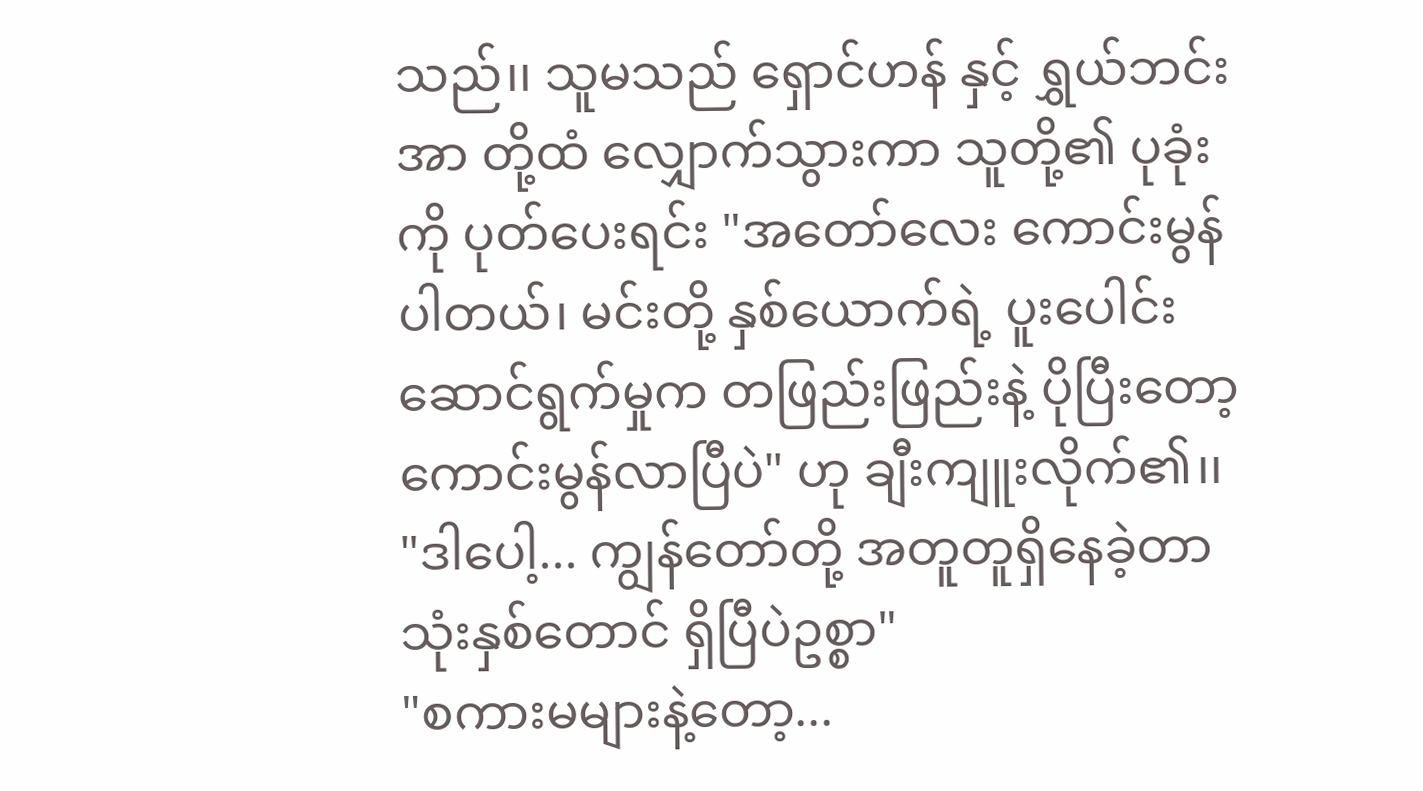သည်၊၊ သူမသည် ရှောင်ဟန် နှင့် ရွှယ်ဘင်းအာ တို့ထံ လျှောက်သွားကာ သူတို့၏ ပုခုံးကို ပုတ်ပေးရင်း "အတော်လေး ကောင်းမွန်ပါတယ်၊ မင်းတို့ နှစ်ယောက်ရဲ့ ပူးပေါင်းဆောင်ရွက်မှုက တဖြည်းဖြည်းနဲ့ ပိုပြီးတော့ ကောင်းမွန်လာပြီပဲ" ဟု ချီးကျူးလိုက်၏၊၊
"ဒါပေါ့... ကျွန်တော်တို့ အတူတူရှိနေခဲ့တာ သုံးနှစ်တောင် ရှိပြီပဲဥစ္စာ"
"စကားမများနဲ့တော့...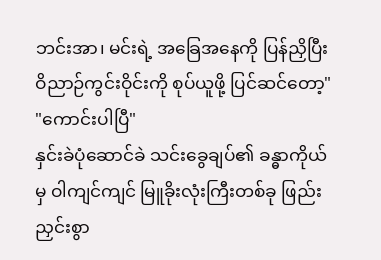ဘင်းအာ၊ မင်းရဲ့ အခြေအနေကို ပြန်ညှိပြီး ဝိညာဉ်ကွင်းဝိုင်းကို စုပ်ယူဖို့ ပြင်ဆင်တော့"
"ကောင်းပါပြီ"
နှင်းခဲပုံဆောင်ခဲ သင်းခွေချပ်၏ ခန္ဓာကိုယ်မှ ဝါကျင်ကျင် မြူခိုးလုံးကြီးတစ်ခု ဖြည်းညှင်းစွာ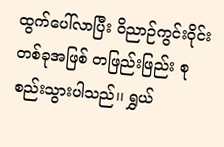ထွက်ပေါ်လာပြီး ဝိညာဉ်ကွင်းဝိုင်းတစ်ခုအဖြစ် တဖြည်းဖြည်း စုစည်းသွားပါသည်၊၊ ရွှယ်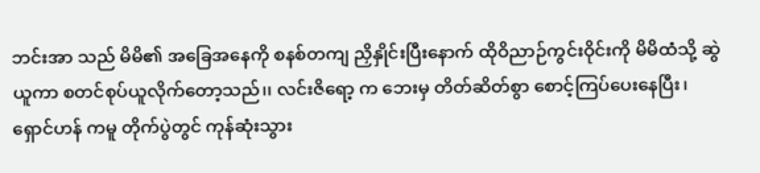ဘင်းအာ သည် မိမိ၏ အခြေအနေကို စနစ်တကျ ညှိနှိုင်းပြီးနောက် ထိုဝိညာဉ်ကွင်းဝိုင်းကို မိမိထံသို့ ဆွဲယူကာ စတင်စုပ်ယူလိုက်တော့သည်၊၊ လင်းဇိရော့ က ဘေးမှ တိတ်ဆိတ်စွာ စောင့်ကြပ်ပေးနေပြီး၊ ရှောင်ဟန် ကမူ တိုက်ပွဲတွင် ကုန်ဆုံးသွား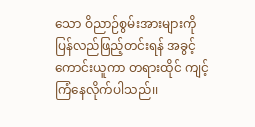သော ဝိညာဉ်စွမ်းအားများကို ပြန်လည်ဖြည့်တင်းရန် အခွင့်ကောင်းယူကာ တရားထိုင် ကျင့်ကြံနေလိုက်ပါသည်၊၊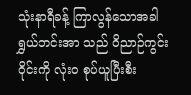သုံးနာရီခန့် ကြာလွန်သောအခါ ရွှယ်ဘင်းအာ သည် ဝိညာဉ်ကွင်းဝိုင်းကို လုံးဝ စုပ်ယူပြီးစီး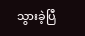သွားခဲ့ပြီ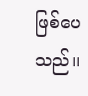ဖြစ်ပေသည်၊၊